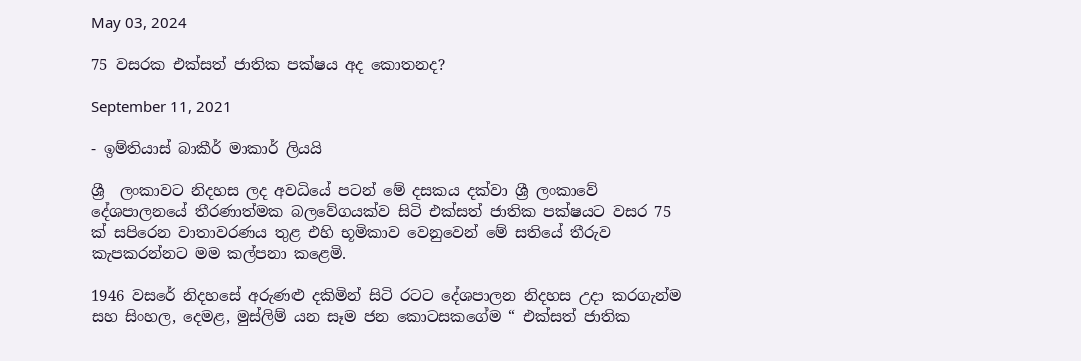May 03, 2024

75 වසරක එක්සත් ජාතික පක්ෂය අද කොතනද?

September 11, 2021

- ඉම්තියාස් බාකීර් මාකාර් ලියයි

ශ්‍රී  ලංකාවට නිදහස ලද අවධියේ පටන් මේ දසකය දක්වා ශ්‍රී ලංකාවේ දේශපාලනයේ තීරණාත්මක බලවේගයක්ව සිටි එක්සත් ජාතික පක්ෂයට වසර 75 ක් සපිරෙන වාතාවරණය තුළ එහි භූමිකාව වෙනුවෙන් මේ සතියේ තීරුව කැපකරන්නට මම කල්පනා කළෙමි.

1946 වසරේ නිදහසේ අරුණළු දකිමින් සිටි රටට දේශපාලන නිදහස උදා කරගැන්ම සහ සිංහල, දෙමළ, මුස්ලිම් යන සෑම ජන කොටසකගේම “ එක්සත් ජාතික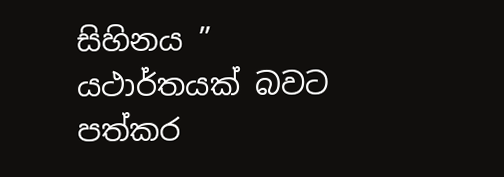සිහිනය ” යථාර්තයක් බවට පත්කර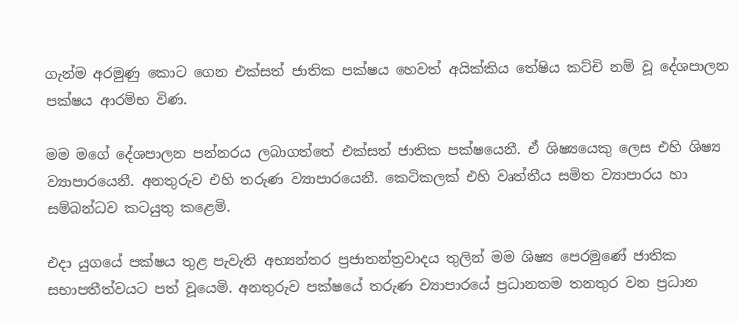ගැන්ම අරමුණු කොට ගෙන එක්සත් ජාතික පක්ෂය හෙවත් අයික්කිය තේෂිය කට්චි නම් වූ දේශපාලන පක්ෂය ආරම්භ විණ.

මම මගේ දේශපාලන පන්නරය ලබාගත්තේ එක්සත් ජාතික පක්ෂයෙනී. ඒ ශිෂ්‍යයෙකු ලෙස එහි ශිෂ්‍ය ව්‍යාපාරයෙනී. අනතුරුව එහි තරුණ ව්‍යාපාරයෙනී. කෙටිකලක් එහි වෘත්තීය සමිත ව්‍යාපාරය හා සම්බන්ධව කටයුතු කළෙමි.

එදා යුගයේ පක්ෂය තුළ පැවැති අභ්‍යන්තර ප්‍රජාතන්ත්‍රවාදය තුලින් මම ශිෂ්‍ය පෙරමුණේ ජාතික සභාපතීත්වයට පත් වූයෙමි. අනතුරුව පක්ෂයේ තරුණ ව්‍යාපාරයේ ප්‍රධානතම තනතුර වන ප්‍රධාන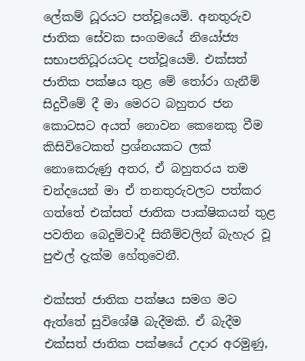ලේකම් ධූරයට පත්වූයෙමි. අනතුරුව ජාතික සේවක සංගමයේ නියෝජ්‍ය සභාපතිධූරයටද පත්වූයෙමි. එක්සත් ජාතික පක්ෂය තුළ මේ තෝරා ගැනීම් සිදුවීමේ දී මා මෙරට බහුතර ජන කොටසට අයත් නොවන කෙනෙකු වීම කිසිවිටෙකත් ප්‍රශ්නයකට ලක් නොකෙරුණු අතර, ඒ බහුතරය තම චන්දයෙන් මා ඒ තනතුරුවලට පත්කර ගත්තේ එක්සත් ජාතික පාක්ෂිකයන් තුළ පවතින බෙදුම්වාදී සිතීම්වලින් බැහැර වූ පුළුල් දැක්ම හේතුවෙනී.

එක්සත් ජාතික පක්ෂය සමග මට ඇත්තේ සුවිශේෂී බැදීමකි. ඒ බැදීම එක්සත් ජාතික පක්ෂයේ උදාර අරමුණු,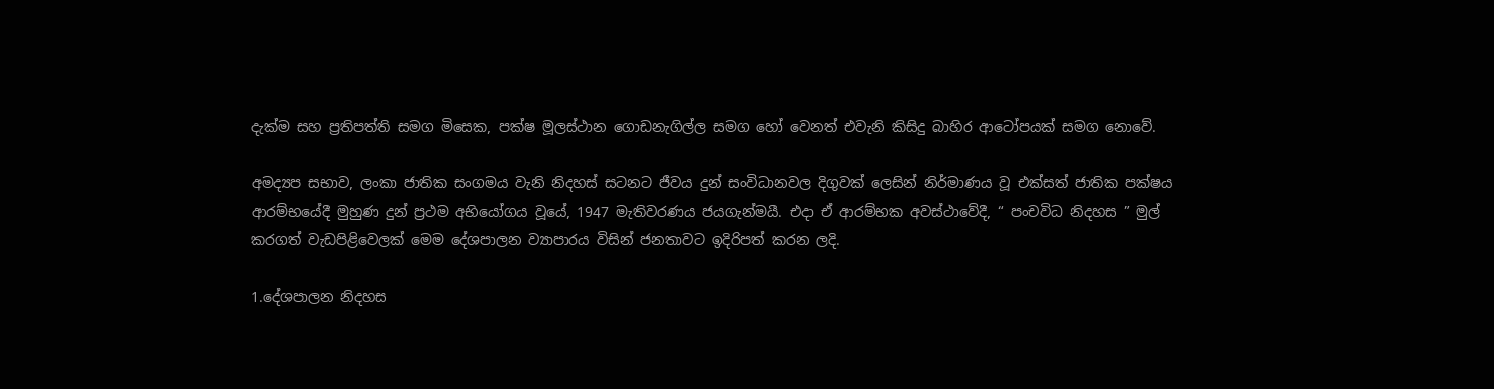දැක්ම සහ ප්‍රතිපත්ති සමග මිසෙක, පක්ෂ මූලස්ථාන ගොඩනැගිල්ල සමග හෝ වෙනත් එවැනි කිසිදු බාහිර ආටෝපයක් සමග නොවේ.

අමද්‍යප සභාව, ලංකා ජාතික සංගමය වැනි නිදහස් සටනට ජීවය දුන් සංවිධානවල දිගුවක් ලෙසින් නිර්මාණය වූ එක්සත් ජාතික පක්ෂය ආරම්භයේදී මුහුණ දුන් ප්‍රථම අභියෝගය වූයේ, 1947 මැතිවරණය ජයගැන්මයී. එදා ඒ ආරම්භක අවස්ථාවේදී, “ පංචවිධ නිදහස ” මුල් කරගත් වැඩපිළිවෙලක් මෙම දේශපාලන ව්‍යාපාරය විසින් ජනතාවට ඉදිරිපත් කරන ලදි.

1.දේශපාලන නිදහස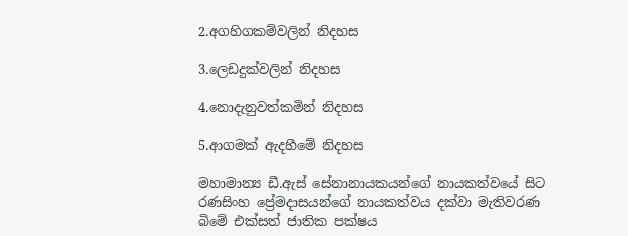2.අගහිගකම්වලින් නිදහස

3.ලෙඩදුක්වලින් නිදහස

4.නොදැනුවත්කමින් නිදහස

5.ආගමක් ඇදහීමේ නිදහස

මහාමාන්‍ය ඩී.ඇස් සේනානායකයන්ගේ නායකත්වයේ සිට රණසිංහ ප්‍රේමදාසයන්ගේ නායකත්වය දක්වා මැතිවරණ බිමේ එක්සත් ජාතික පක්ෂය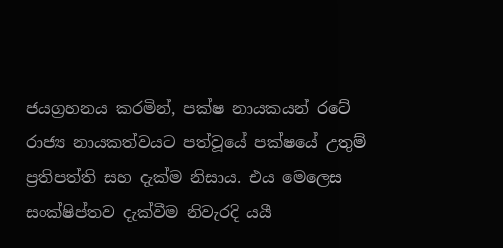ජයග්‍රහනය කරමින්, පක්ෂ නායකයන් රටේ රාජ්‍ය නායකත්වයට පත්වූයේ පක්ෂයේ උතුම් ප්‍රතිපත්ති සහ දැක්ම නිසාය. එය මෙලෙස සංක්ෂිප්තව දැක්වීම නිවැරදි යයී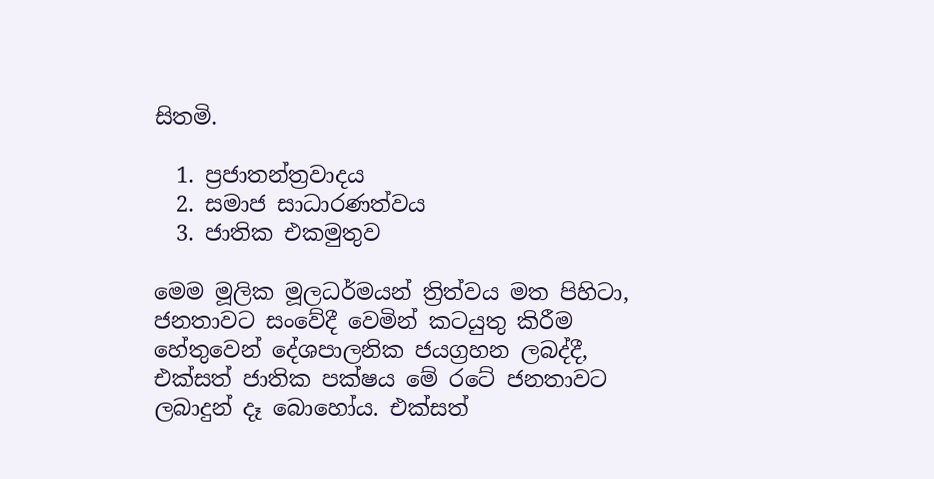සිතමි.

  1. ප්‍රජාතන්ත්‍රවාදය
  2. සමාජ සාධාරණත්වය
  3. ජාතික එකමුතුව

මෙම මූලික මූලධර්මයන් ත්‍රිත්වය මත පිහිටා, ජනතාවට සංවේදී වෙමින් කටයුතු කිරීම හේතුවෙන් දේශපාලනික ජයග්‍රහන ලබද්දී, එක්සත් ජාතික පක්ෂය මේ රටේ ජනතාවට ලබාදුන් දෑ බොහෝය. එක්සත්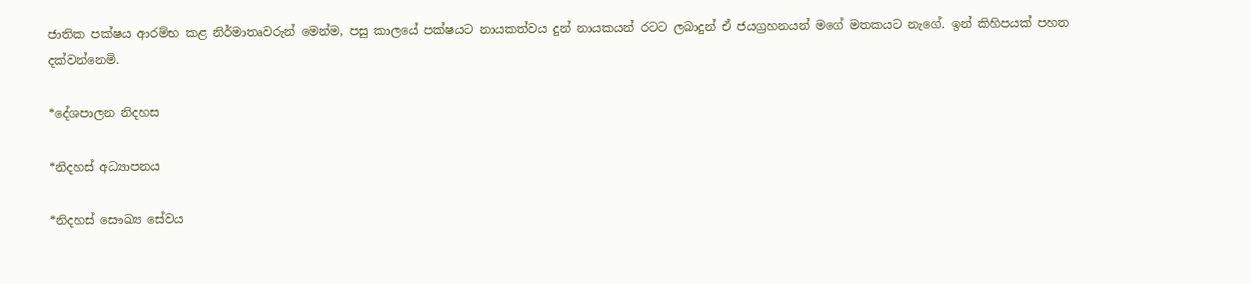ජාතික පක්ෂය ආරම්භ කළ නිර්මාතෘවරුන් මෙන්ම, පසු කාලයේ පක්ෂයට නායකත්වය දුන් නායකයන් රටට ලබාදුන් ඒ ජයග්‍රහනයන් මගේ මතකයට නැගේ. ඉන් කිහිපයක් පහත දක්වන්නෙමි.

*දේශපාලන නිදහස

*නිදහස් අධ්‍යාපනය

*නිදහස් සෞඛ්‍ය සේවය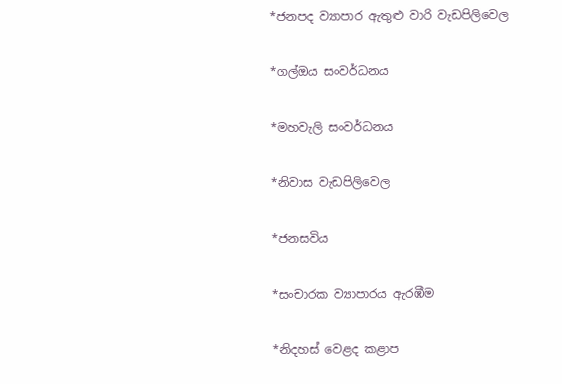*ජනපද ව්‍යාපාර ඇතුළු වාරි වැඩපිලිවෙල

*ගල්ඔය සංවර්ධනය

*මහවැලි සංවර්ධනය

*නිවාස වැඩපිලිවෙල

*ජනසවිය

*සංචාරක ව්‍යාපාරය ඇරඹීම

*නිදහස් වෙළද කළාප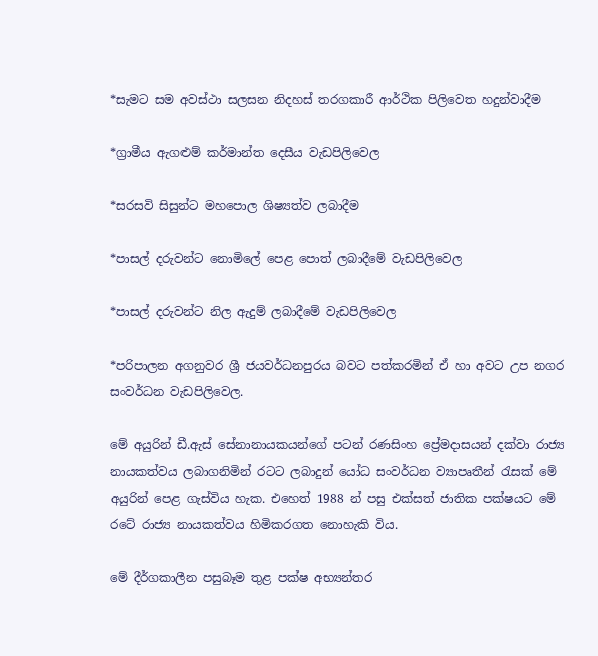*සැමට සම අවස්ථා සලසන නිදහස් තරගකාරී ආර්ථික පිලිවෙත හදුන්වාදීම

*ග්‍රාමීය ඇගළුම් කර්මාන්ත දෙසීය වැඩපිලිවෙල

*සරසවි සිසුන්ට මහපොල ශිෂ්‍යත්ව ලබාදීම

*පාසල් දරුවන්ට නොමිලේ පෙළ පොත් ලබාදීමේ වැඩපිලිවෙල

*පාසල් දරුවන්ට නිල ඇදුම් ලබාදීමේ වැඩපිලිවෙල

*පරිපාලන අගනුවර ශ්‍රී ජයවර්ධනපුරය බවට පත්කරමින් ඒ හා අවට උප නගර සංවර්ධන වැඩපිලිවෙල.

මේ අයුරින් ඩී.ඇස් සේනානායකයන්ගේ පටන් රණසිංහ ප්‍රේමදාසයන් දක්වා රාජ්‍ය නායකත්වය ලබාගනිමින් රටට ලබාදුන් යෝධ සංවර්ධන ව්‍යාපෘතීන් රැසක් මේ අයුරින් පෙළ ගැස්විය හැක. එහෙත් 1988 න් පසු එක්සත් ජාතික පක්ෂයට මේ රටේ රාජ්‍ය නායකත්වය හිමිකරගත නොහැකි විය.

මේ දීර්ගකාලීන පසුබෑම තුළ පක්ෂ අභ්‍යන්තර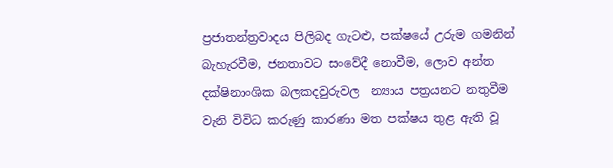ප්‍රජාතන්ත්‍රවාදය පිලිබද ගැටළු, පක්ෂයේ උරුම ගමනින් බැහැරවීම, ජනතාවට සංවේදී නොවීම, ලොව අන්ත දක්ෂිනාංශික බලකදවුරුවල  න්‍යාය පත්‍රයනට නතුවීම වැනි විවිධ කරුණු කාරණා මත පක්ෂය තුළ ඇති වූ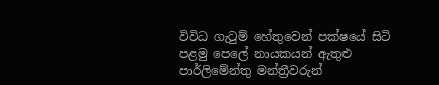විවිධ ගැටුම් හේතුවෙන් පක්ෂයේ සිටි පළමු පෙලේ නායකයන් ඇතුළු පාර්ලිමේන්තු මන්ත්‍රීවරුන්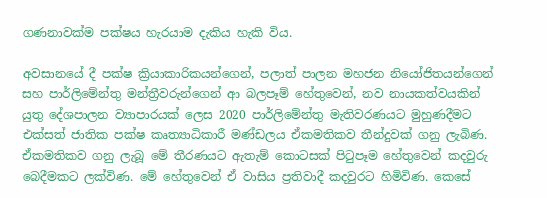ගණනාවක්ම පක්ෂය හැරයාම දැකිය හැකි විය.

අවසානයේ දී පක්ෂ ක්‍රියාකාරිකයන්ගෙන්, පලාත් පාලන මහජන නියෝජිතයන්ගෙන් සහ පාර්ලිමේන්තු මන්ත්‍රීවරුන්ගෙන් ආ බලපෑම් හේතුවෙන්, නව නායකත්වයකින් යුතු දේශපාලන ව්‍යාපාරයක් ලෙස 2020 පාර්ලිමේන්තු මැතිවරණයට මුහුණදීමට එක්සත් ජාතික පක්ෂ කෘත්‍යාධිකාරී මණ්ඩලය ඒකමතිකව තීන්දුවක් ගනු ලැබිණ. ඒකමතිකව ගනු ලැබූ මේ තීරණයට ඇතැම් කොටසක් පිටුපෑම හේතුවෙන් කදවුරු බෙදීමකට ලක්විණ. මේ හේතුවෙන් ඒ වාසිය ප්‍රතිවාදී කදවුරට හිමිවිණ. කෙසේ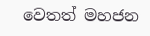වෙතත් මහජන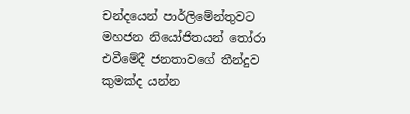චන්දයෙන් පාර්ලිමේන්තුවට මහජන නියෝජිතයන් තෝරා එවීමේදී ජනතාවගේ තීන්දුව කුමක්ද යන්න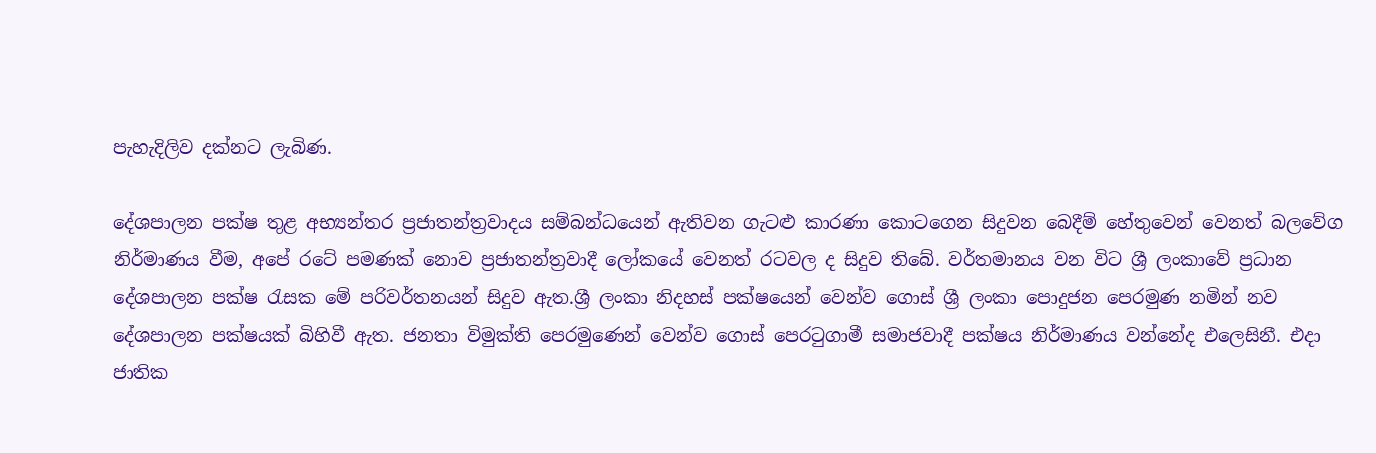පැහැදිලිව දක්නට ලැබිණ.

දේශපාලන පක්ෂ තුළ අභ්‍යන්තර ප්‍රජාතන්ත්‍රවාදය සම්බන්ධයෙන් ඇතිවන ගැටළු කාරණා කොටගෙන සිදුවන බෙදීම් හේතුවෙන් වෙනත් බලවේග නිර්මාණය වීම, අපේ රටේ පමණක් නොව ප්‍රජාතන්ත්‍රවාදී ලෝකයේ වෙනත් රටවල ද සිදුව තිබේ. වර්තමානය වන විට ශ්‍රී ලංකාවේ ප්‍රධාන දේශපාලන පක්ෂ රැසක මේ පරිවර්තනයන් සිදුව ඇත.ශ්‍රී ලංකා නිදහස් පක්ෂයෙන් වෙන්ව ගොස් ශ්‍රී ලංකා පොදුජන පෙරමුණ නමින් නව දේශපාලන පක්ෂයක් බිහිවී ඇත. ජනතා විමුක්ති පෙරමුණෙන් වෙන්ව ගොස් පෙරටුගාමී සමාජවාදී පක්ෂය නිර්මාණය වන්නේද එලෙසිනී. එදා ජාතික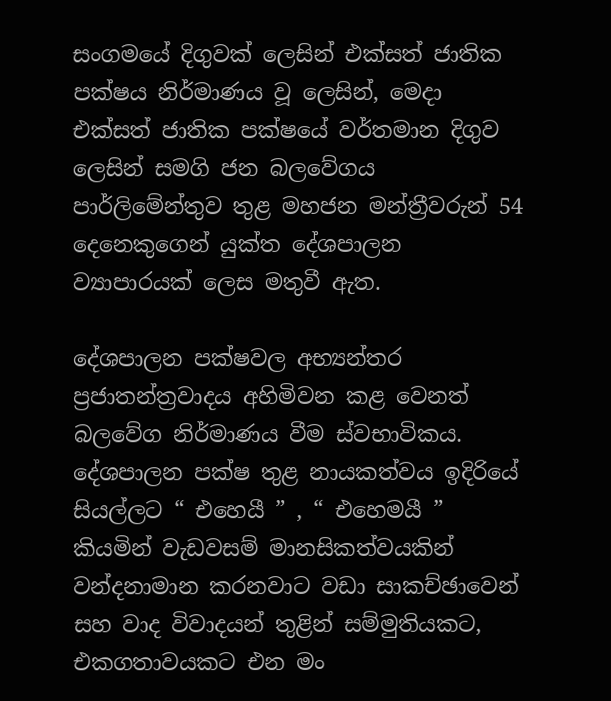සංගමයේ දිගුවක් ලෙසින් එක්සත් ජාතික පක්ෂය නිර්මාණය වූ ලෙසින්, මෙදා එක්සත් ජාතික පක්ෂයේ වර්තමාන දිගුව ලෙසින් සමගි ජන බලවේගය පාර්ලිමේන්තුව තුළ මහජන මන්ත්‍රීවරුන් 54 දෙනෙකුගෙන් යුක්ත දේශපාලන ව්‍යාපාරයක් ලෙස මතුවී ඇත.

දේශපාලන පක්ෂවල අභ්‍යන්තර ප්‍රජාතන්ත්‍රවාදය අහිමිවන කළ වෙනත් බලවේග නිර්මාණය වීම ස්වභාවිකය. දේශපාලන පක්ෂ තුළ නායකත්වය ඉදිරියේ සියල්ලට “ එහෙයී ” , “ එහෙමයී ” කියමින් වැඩවසම් මානසිකත්වයකින් වන්දනාමාන කරනවාට වඩා සාකච්ඡාවෙන් සහ වාද විවාදයන් තුළින් සම්මුතියකට, එකගතාවයකට එන මං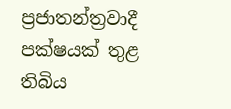ප්‍රජාතන්ත්‍රවාදී පක්ෂයක් තුළ තිබිය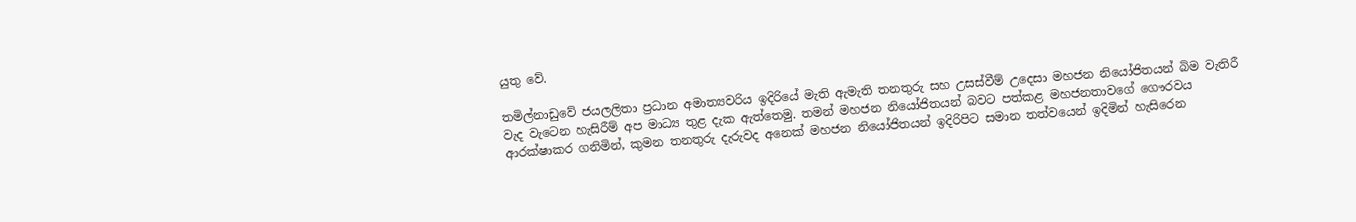යුතු වේ.

තමිල්නාඩුවේ ජයලලිතා ප්‍රධාන අමාත්‍යවරිය ඉදිරියේ මැති ඇමැති තනතුරු සහ උසස්වීම් උදෙසා මහජන නියෝජිතයන් බිම වැතිරී වැද වැටෙන හැසිරීම් අප මාධ්‍ය තුළ දැක ඇත්තෙමු. තමන් මහජන නියෝජිතයන් බවට පත්කළ මහජනතාවගේ ගෞරවය ආරක්ෂාකර ගනිමින්, කුමන තනතුරු දැරුවද අනෙක් මහජන නියෝජිතයන් ඉදිරිපිට සමාන තත්වයෙන් ඉදිමින් හැසිරෙන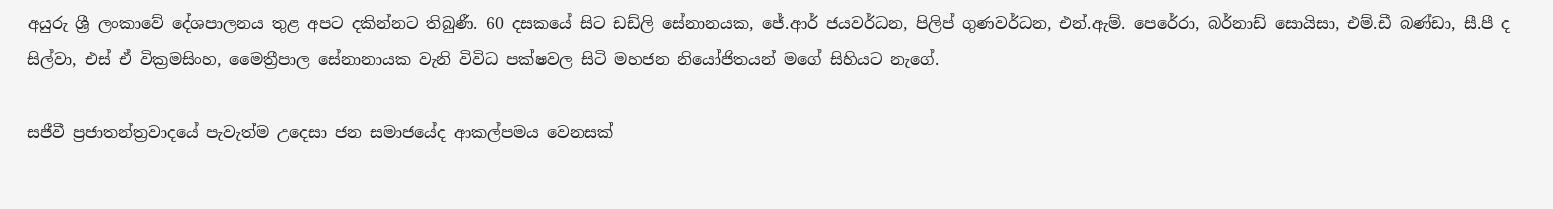අයුරු ශ්‍රී ලංකාවේ දේශපාලනය තුළ අපට දකින්නට තිබුණී. 60 දසකයේ සිට ඩඩ්ලි සේනානයක, ජේ.ආර් ජයවර්ධන, පිලිප් ගුණවර්ධන, එන්.ඇම්. පෙරේරා, බර්නාඩ් සොයිසා, එම්.ඩී බණ්ඩා, සී.පී ද සිල්වා, එස් ඒ වික්‍රමසිංහ, මෛත්‍රීපාල සේනානායක වැනි විවිධ පක්ෂවල සිටි මහජන නියෝජිතයන් මගේ සිහියට නැගේ.

සජීවී ප්‍රජාතන්ත්‍රවාදයේ පැවැත්ම උදෙසා ජන සමාජයේද ආකල්පමය වෙනසක්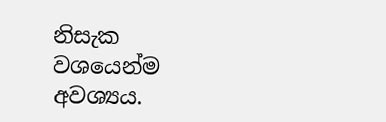නිසැක වශයෙන්ම අවශ්‍යය.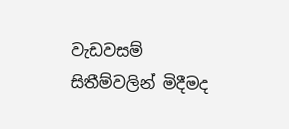වැඩවසම් සිතීම්වලින් මිදීමද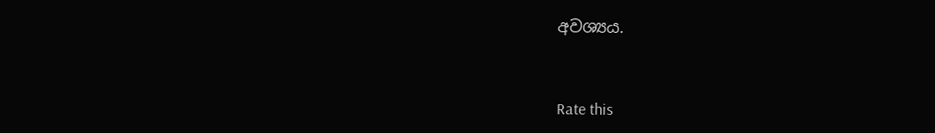අවශ්‍යය.



Rate this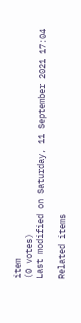item
(0 votes)
Last modified on Saturday, 11 September 2021 17:04

Related items